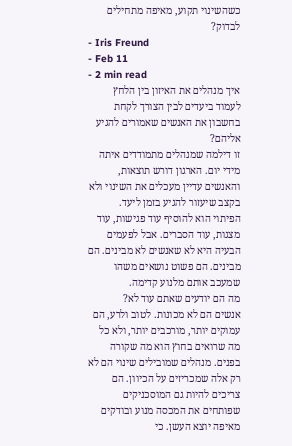כשהשינוי תקוע, מאיפה מתחילים לבדוק?
- Iris Freund
- Feb 11
- 2 min read
איך מנהלים את האיזון בין הלחץ לעמוד ביעדים לבין הצורך לקחת בחשבון את האנשים שאמורים להגיע אליהם?
זו דילמה שמנהלים מתמודדים איתה מידי יום. הארגון דורש תוצאות, והאנשים עדיין מעכלים את השינוי ולא בקצב שיעזור להגיע בזמן ליעד.
הפיתוי הוא להוסיף עוד פגישות, עוד מצגות, עוד הסברים. אבל לפעמים הבעיה היא לא שאנשים לא מבינים. הם מבינים. הם פשוט נושאים משהו שמעכב אותם מלנוע קדימה.
מה הם יודעים שאתם עוד לא?
אנשים הם לא מכונות. לטוב ולרע, הם עמוקים יותר, מורכבים יותר, ולא כל מה שרואים בחוץ הוא מה שקורה בפנים. מנהלים שמובילים שינוי הם לא רק אלה שמכריזים על הכיוון. הם צריכים להיות גם המוסכניקים שפותחים את המכסה מנוע ובודקים מאיפה יוצא העשן. כי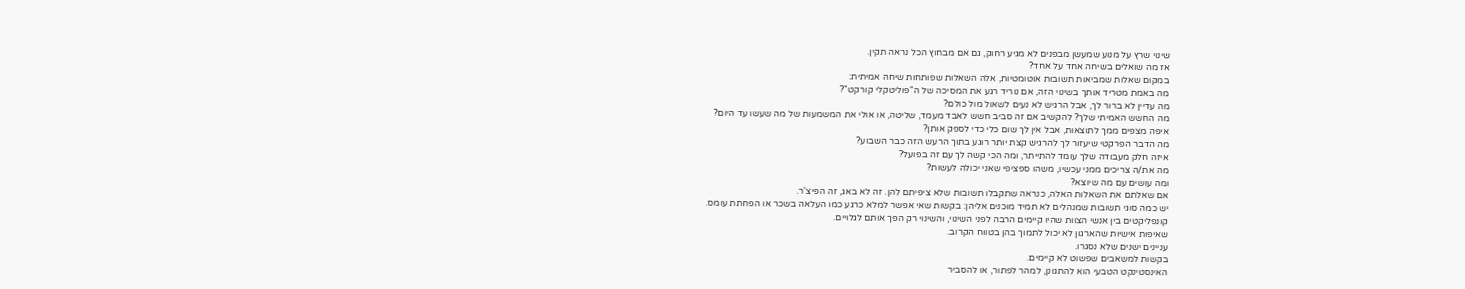שינוי שרץ על מנוע שמעשן מבפנים לא מגיע רחוק, גם אם מבחוץ הכל נראה תקין.
אז מה שואלים בשיחה אחד על אחד?
במקום שאלות שמביאות תשובות אוטומטיות, אלה השאלות שפותחות שיחה אמיתית:
מה באמת מטריד אותך בשינוי הזה, אם נוריד רגע את המסיכה של ה"פוליטקלי קורקט"?
מה עדיין לא ברור לך, אבל הרגיש לא נעים לשאול מול כולם?
מה החשש האמיתי שלך? להקשיב אם זה סביב חשש לאבד מעמד, שליטה, או אולי את המשמעות של מה שעשו עד היום?
איפה מצפים ממך לתוצאות, אבל אין לך שום כלי כדי לספק אותן?
מה הדבר הפרקטי שיעזור לך להרגיש קצת יותר רוגע בתוך הרעש הזה כבר השבוע?
איזה חלק מעבודה שלך עומד להתייתר, ומה הכי קשה לך עם זה בפועל?
מה את/ה צריכים ממני עכשיו, משהו ספציפי שאני יכולה לעשות?
ומה עושים עם מה שיוצא?
אם שאלתם את השאלות האלה, כנראה שתקבלו תשובות שלא ציפיתם להן. זה לא באג, זה הפיצ'ר.
יש כמה סוגי תשובות שמנהלים לא תמיד מוכנים אליהן: בקשות שאי אפשר למלא כרגע כמו העלאה בשכר או הפחתת עומס.
קונפליקטים בין אנשי הצוות שהיו קיימים הרבה לפני השינוי, והשינוי רק הפך אותם לגלויים.
שאיפות אישיות שהארגון לא יכול לתמוך בהן בטווח הקרוב.
עניינים ישנים שלא נסגרו.
בקשות למשאבים שפשוט לא קיימים.
האינסטינקט הטבעי הוא להתגונן, למהר לפתור, או להסביר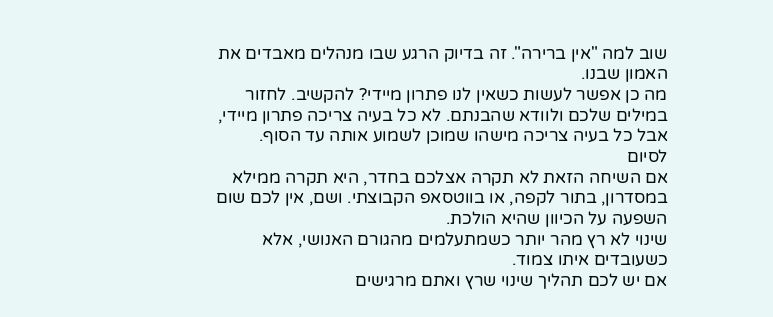שוב למה "אין ברירה". זה בדיוק הרגע שבו מנהלים מאבדים את האמון שבנו.
מה כן אפשר לעשות כשאין לנו פתרון מיידי? להקשיב. לחזור במילים שלכם ולוודא שהבנתם. לא כל בעיה צריכה פתרון מיידי, אבל כל בעיה צריכה מישהו שמוכן לשמוע אותה עד הסוף.
לסיום
אם השיחה הזאת לא תקרה אצלכם בחדר, היא תקרה ממילא במסדרון, בתור לקפה, או בווטסאפ הקבוצתי. ושם, אין לכם שום השפעה על הכיוון שהיא הולכת.
שינוי לא רץ מהר יותר כשמתעלמים מהגורם האנושי, אלא כשעובדים איתו צמוד.
אם יש לכם תהליך שינוי שרץ ואתם מרגישים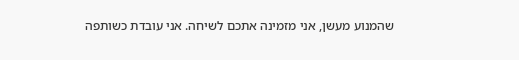שהמנוע מעשן, אני מזמינה אתכם לשיחה. אני עובדת כשותפה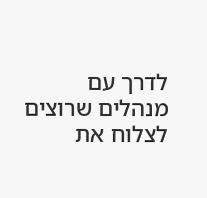לדרך עם מנהלים שרוצים לצלוח את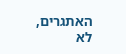האתגרים, לא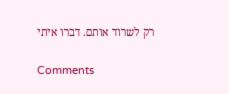רק לשרוד אותם. דברו איתי

Comments